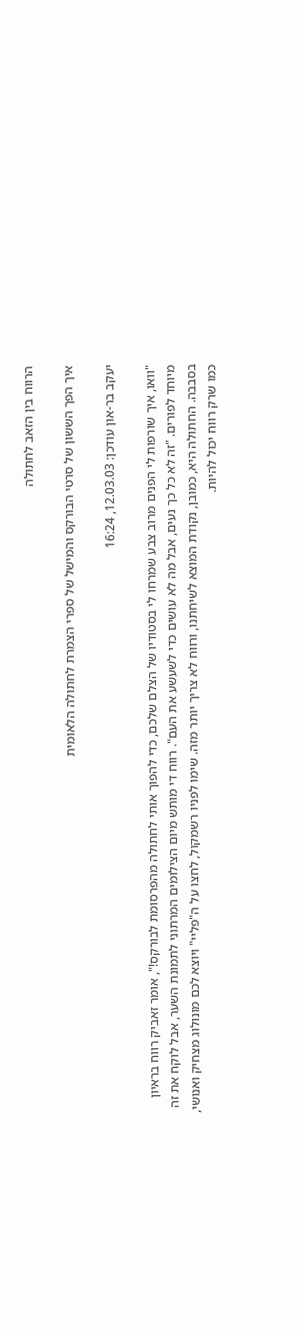הרווח בין הזאב לחתולה

איך הפך הששון של סרטי הבורקס והמישל של ספרי הצמרת לחתולה הלאומית

יעקב בר-און עודכן: 12.03.03, 16:24

"וואו, איך שורפות לי הפנים מרוב צבע שמרחו לי בסטודיו של הצלם שלכם, כדי להפוך אותי לחתולה מהפרסומת לבורקס!", אומר זאביק רווח בראיון מיוחד לפורים. "זה לא כל כך נעים, אבל מה לא עושים כדי לשעשע את העם". רווח די מותש מיום הצילומים המרתוני לתמונת השער, אבל לוקח את זה בסבבה. החתולה היא, כמובן, נקודת המוצא לשיחתנו, ורווח לא צריך יותר מזה. שימו לפניו רשמקול, לחצו על ה"פליי" ויוצא לכם מונולוג מצחיק ואנושי, כמו שרק רווח יכול להיות.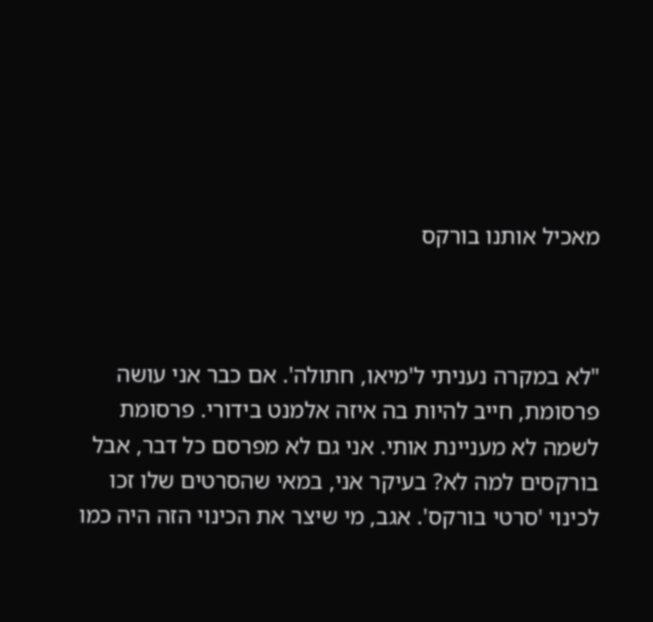מאכיל אותנו בורקס



"לא במקרה נעניתי ל'מיאו, חתולה'. אם כבר אני עושה פרסומת, חייב להיות בה איזה אלמנט בידורי. פרסומת לשמה לא מעניינת אותי. אני גם לא מפרסם כל דבר, אבל בורקסים למה לא? בעיקר אני, במאי שהסרטים שלו זכו לכינוי 'סרטי בורקס'. אגב, מי שיצר את הכינוי הזה היה כמו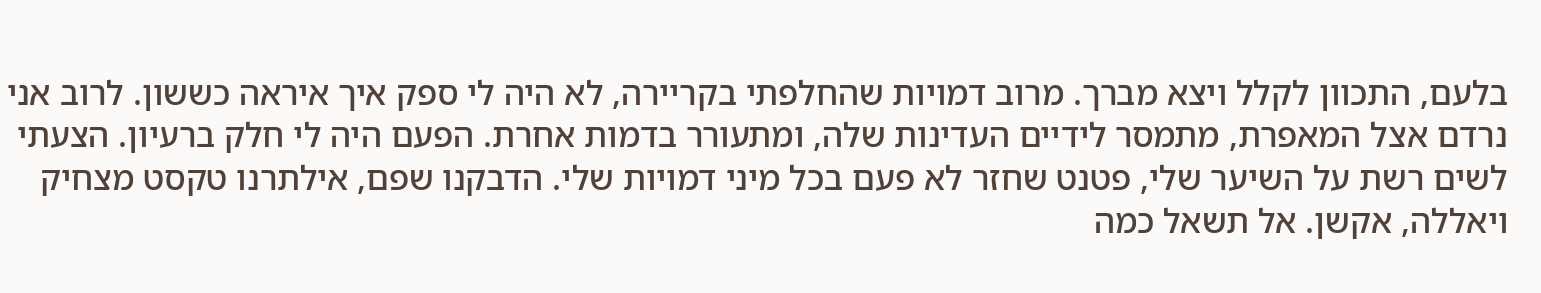בלעם, התכוון לקלל ויצא מברך. מרוב דמויות שהחלפתי בקריירה, לא היה לי ספק איך איראה כששון. לרוב אני נרדם אצל המאפרת, מתמסר לידיים העדינות שלה, ומתעורר בדמות אחרת. הפעם היה לי חלק ברעיון. הצעתי לשים רשת על השיער שלי, פטנט שחזר לא פעם בכל מיני דמויות שלי. הדבקנו שפם, אילתרנו טקסט מצחיק ויאללה, אקשן. אל תשאל כמה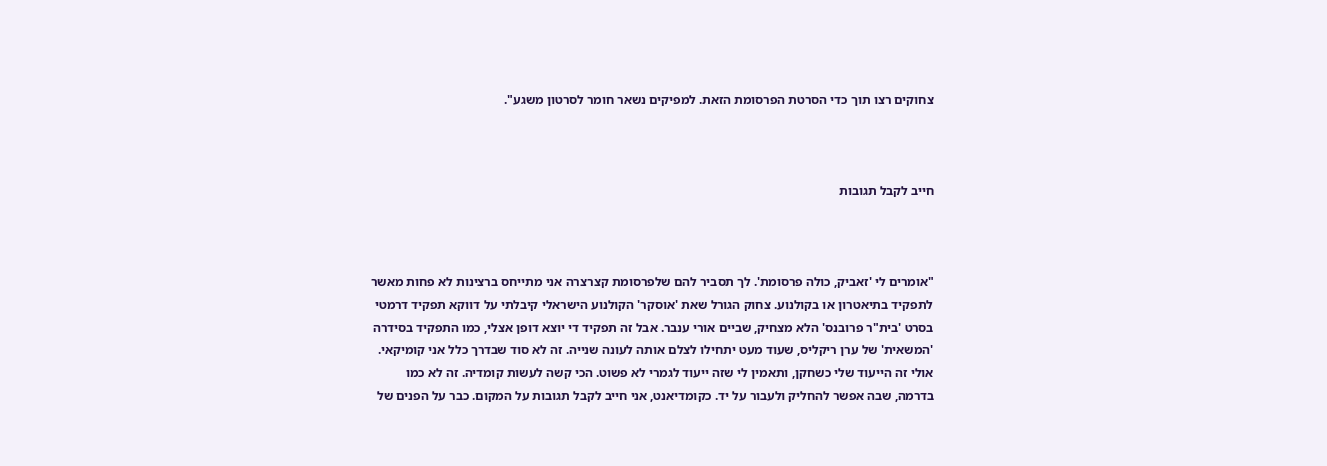צחוקים רצו תוך כדי הסרטת הפרסומת הזאת. למפיקים נשאר חומר לסרטון משגע".



חייב לקבל תגובות



"אומרים לי 'זאביק, כולה פרסומת'. לך תסביר להם שלפרסומת קצרצרה אני מתייחס ברצינות לא פחות מאשר לתפקיד בתיאטרון או בקולנוע. צחוק הגורל שאת 'אוסקר' הקולנוע הישראלי קיבלתי על דווקא תפקיד דרמטי בסרט 'בית"ר פרובנס' הלא מצחיק, שביים אורי ענבר. אבל זה תפקיד די יוצא דופן אצלי, כמו התפקיד בסידרה 'המשאית' של ערן ריקליס, שעוד מעט יתחילו לצלם אותה לעונה שנייה. זה לא סוד שבדרך כלל אני קומיקאי. אולי זה הייעוד שלי כשחקן, ותאמין לי שזה ייעוד לגמרי לא פשוט. הכי קשה לעשות קומדיה. זה לא כמו בדרמה, שבה אפשר להחליק ולעבור על יד. כקומדיאנט, אני חייב לקבל תגובות על המקום. כבר על הפנים של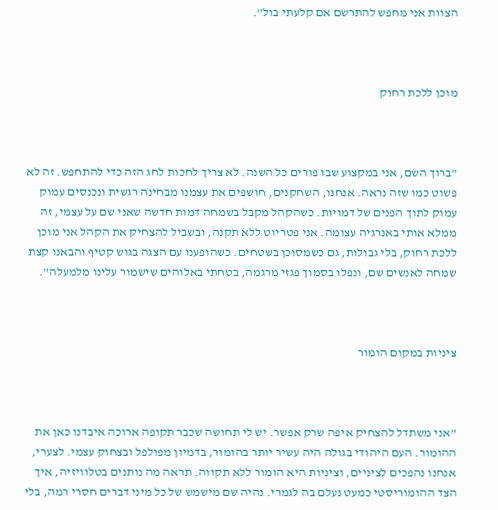הצוות אני מחפש להתרשם אם קלעתי בול".



מוכן ללכת רחוק



"ברוך השם, אני במקצוע שבו פורים כל השנה. לא צריך לחכות לחג הזה כדי להתחפש. זה לא פשוט כמו שזה נראה. אנחנו, השחקנים, חושפים את עצמנו מבחינה רגשית ונכנסים עמוק עמוק לתוך הפנים של דמויות. כשהקהל מקבל בשמחה דמות חדשה שאני שם על עצמי, זה ממלא אותי באנרגיה עצומה. אני פטריוט ללא תקנה, ובשביל להצחיק את הקהל אני מוכן ללכת רחוק, בלי גבולות, גם כשמסוכן בשטחים. כשהופענו עם הצגה בגוש קטיף והבאנו קצת שמחה לאנשים שם, ונפלו בסמוך פגזי מרגמה, בטחתי באלוהים שישמור עלינו מלמעלה".



ציניות במקום הומור



"אני משתדל להצחיק איפה שרק אפשר. יש לי תחושה שכבר תקופה ארוכה איבדנו כאן את ההומור. העם היהודי בגולה היה עשיר יותר בהומור, בדמיון מפולפל ובצחוק עצמי. לצערי, אנחנו נהפכים לציניים, וציניות היא הומור ללא תקווה. תראה מה נותנים בטלוויזיה, איך הצד ההומוריסטי כמעט נעלם בה לגמרי. נהיה שם מישמש של כל מיני דברים חסרי רמה, בלי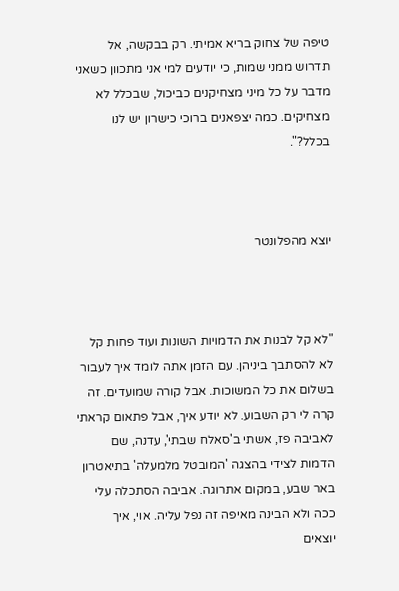טיפה של צחוק בריא אמיתי. רק בבקשה, אל תדרוש ממני שמות, כי יודעים למי אני מתכוון כשאני מדבר על כל מיני מצחיקנים כביכול, שבכלל לא מצחיקים. כמה יצפאנים ברוכי כישרון יש לנו בכלל?".



יוצא מהפלונטר



"לא קל לבנות את הדמויות השונות ועוד פחות קל לא להסתבך ביניהן. עם הזמן אתה לומד איך לעבור בשלום את כל המשוכות. אבל קורה שמועדים. זה קרה לי רק השבוע. לא יודע איך, אבל פתאום קראתי לאביבה פז, אשתי ב'סאלח שבתי', עדנה, שם הדמות לצידי בהצגה 'המובטל מלמעלה' בתיאטרון באר שבע, במקום אתרוגה. אביבה הסתכלה עלי ככה ולא הבינה מאיפה זה נפל עליה. אוי, איך יוצאים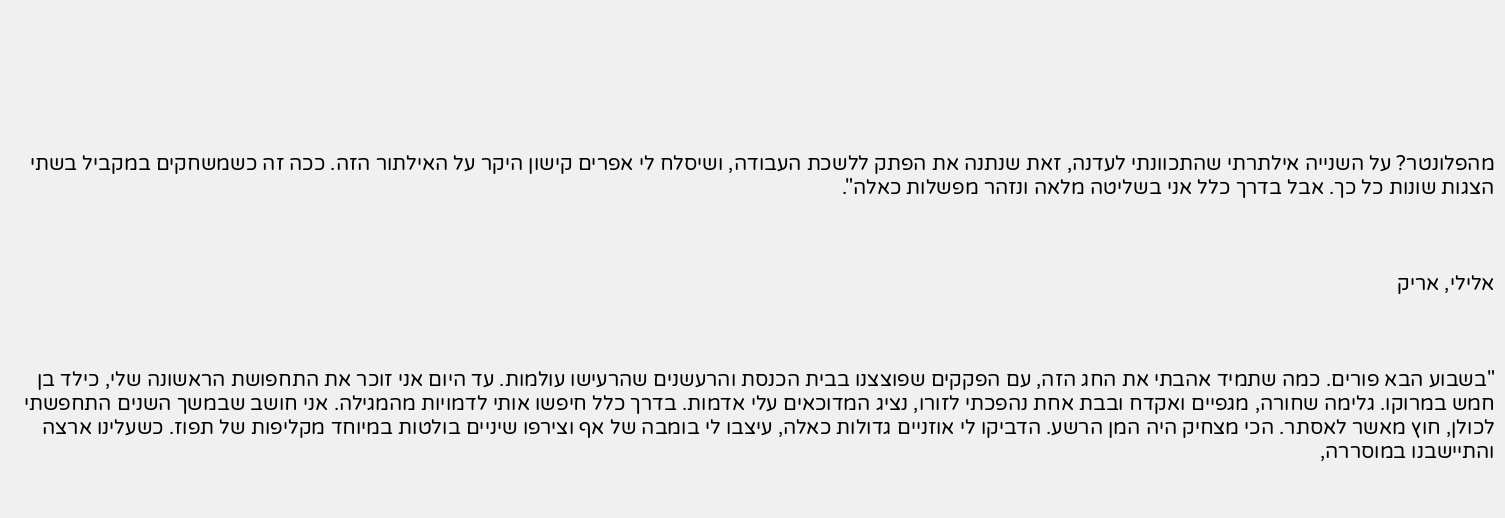מהפלונטר? על השנייה אילתרתי שהתכוונתי לעדנה, זאת שנתנה את הפתק ללשכת העבודה, ושיסלח לי אפרים קישון היקר על האילתור הזה. ככה זה כשמשחקים במקביל בשתי הצגות שונות כל כך. אבל בדרך כלל אני בשליטה מלאה ונזהר מפשלות כאלה".



אלילי, אריק



"בשבוע הבא פורים. כמה שתמיד אהבתי את החג הזה, עם הפקקים שפוצצנו בבית הכנסת והרעשנים שהרעישו עולמות. עד היום אני זוכר את התחפושת הראשונה שלי, כילד בן חמש במרוקו. גלימה שחורה, מגפיים ואקדח ובבת אחת נהפכתי לזורו, נציג המדוכאים עלי אדמות. בדרך כלל חיפשו אותי לדמויות מהמגילה. אני חושב שבמשך השנים התחפשתי לכולן, חוץ מאשר לאסתר. הכי מצחיק היה המן הרשע. הדביקו לי אוזניים גדולות כאלה, עיצבו לי בומבה של אף וצירפו שיניים בולטות במיוחד מקליפות של תפוז. כשעלינו ארצה והתיישבנו במוסררה,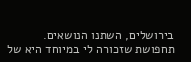בירושלים, השתנו הנושאים. תחפושת שזכורה לי במיוחד היא של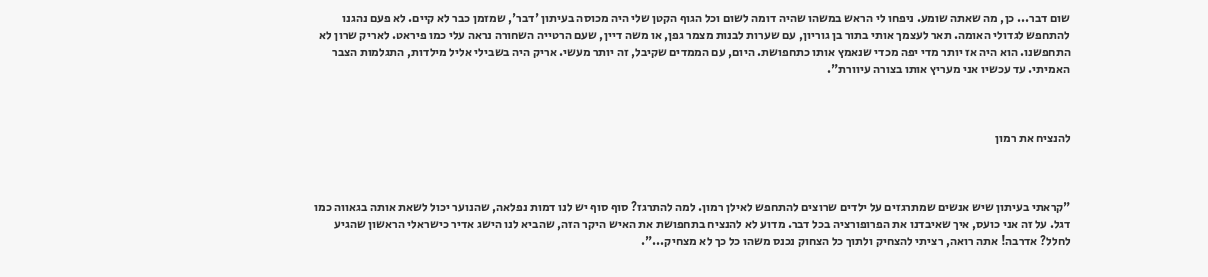שום דבר... כן, מה שאתה שומע. ניפחו לי הראש במשהו שהיה דומה לשום וכל הגוף הקטן שלי היה מכוסה בעיתון 'דבר', שמזמן כבר לא קיים. לא פעם נהגנו להתחפש לגדולי האומה. תאר לעצמך אותי בתור בן גוריון, עם שערות לבנות מצמר גפן, או משה דיין, שעם הרטייה השחורה נראה עלי כמו פיראט. לאריק שרון לא התחפשנו. הוא היה אז יותר מדי יפה מכדי שנאמץ אותו כתחפושת. היום, עם הממדים שקיבל, זה יותר מעשי. אריק היה בשבילי אליל מילדות, התגלמות הצבר האמיתי. עד עכשיו אני מעריץ אותו בצורה עיוורת".



להנציח את רמון



"קראתי בעיתון שיש אנשים שמתרגזים על ילדים שרוצים להתחפש לאילן רמון. למה להתרגז? סוף סוף יש לנו דמות נפלאה, שהנוער יכול לשאת אותה בגאווה כמו דגל. על זה אני כועס, איך שאיבדנו את הפרופורציה בכל דבר. מדוע לא להנציח בתחפושת את האיש היקר הזה, שהביא לנו הישג אדיר כישראלי הראשון שהגיע לחלל? אדרבה! אתה רואה, רציתי להצחיק ולתוך כל הצחוק נכנס משהו כל כך לא מצחיק...".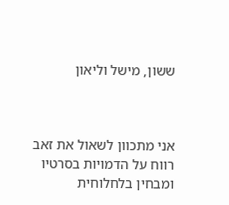ששון, מישל וליאון



אני מתכוון לשאול את זאב רווח על הדמויות בסרטיו ומבחין בלחלוחית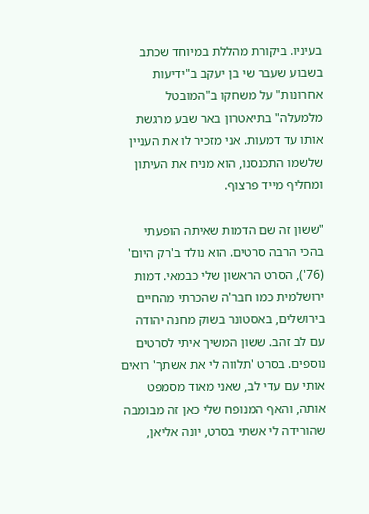בעיניו. ביקורת מהללת במיוחד שכתב בשבוע שעבר שי בן יעקב ב"ידיעות אחרונות" על משחקו ב"המובטל מלמעלה" בתיאטרון באר שבע מרגשת אותו עד דמעות. אני מזכיר לו את העניין שלשמו התכנסנו, הוא מניח את העיתון ומחליף מייד פרצוף.

"ששון זה שם הדמות שאיתה הופעתי בהכי הרבה סרטים. הוא נולד ב'רק היום' (76'), הסרט הראשון שלי כבמאי. דמות ירושלמית כמו חבר'ה שהכרתי מהחיים בירושלים, באסטונר בשוק מחנה יהודה עם לב זהב. ששון המשיך איתי לסרטים נוספים. בסרט 'תלווה לי את אשתך' רואים אותי עם עדי לב, שאני מאוד מסמפט אותה, והאף המנופח שלי כאן זה מבומבה שהורידה לי אשתי בסרט, יונה אליאן,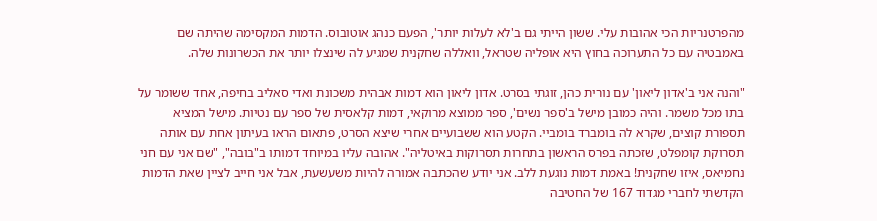מהפרטנריות הכי אהובות עלי. ששון הייתי גם ב'לא לעלות יותר', הפעם כנהג אוטובוס. הדמות המקסימה שהיתה שם באמבטיה עם כל התערוכה בחוץ היא אופליה שטראל, וואללה שחקנית שמגיע לה שינצלו יותר את הכשרונות שלה.

"והנה אני ב'אדון ליאון' עם נורית כהן, זוגתי בסרט. אדון ליאון הוא דמות אבהית משכונת ואדי סאליב בחיפה, אחד ששומר על בתו מכל משמר. והיה כמובן מישל ב'ספר נשים', ספר ממוצא מרוקאי, דמות קלאסית של ספר עם נטיות. מישל המציא תספורת קוצים, שקרא לה בומברד בומביי. הקטע הוא ששבועיים אחרי שיצא הסרט, פתאום הראו בעיתון אחת עם אותה תסרוקת קומפלט, שזכתה בפרס הראשון בתחרות תסרוקות באיטליה". אהובה עליו במיוחד דמותו ב"בובה", "שם אני עם חני נחמיאס, איזו שחקנית! באמת דמות נוגעת ללב. אני יודע שהכתבה אמורה להיות משעשעת, אבל אני חייב לציין שאת הדמות הקדשתי לחברי מגדוד 167 של החטיבה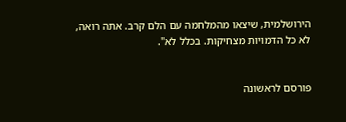הירושלמית, שיצאו מהמלחמה עם הלם קרב. אתה רואה, לא כל הדמויות מצחיקות. בכלל לא".


פורסם לראשונה